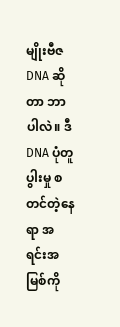မျိုးဗီဇ DNA ဆိုတာ ဘာပါလဲ။ ဒီ DNA ပုံတူပွါးမှု စတင်တဲ့နေရာ အရင်းအမြစ်ကို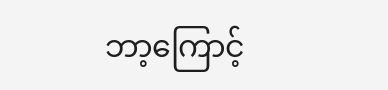ဘာ့ကြောင့်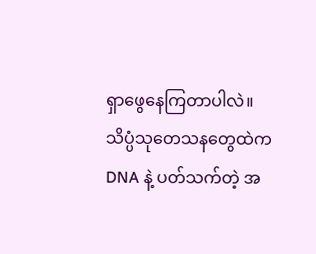ရှာဖွေနေကြတာပါလဲ။ သိပ္ပံသုတေသနတွေထဲက DNA နဲ့ ပတ်သက်တဲ့ အ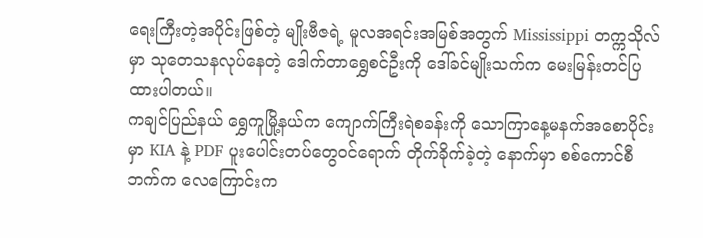ရေးကြီးတဲ့အပိုင်းဖြစ်တဲ့ မျိုးဗီဇရဲ့ မူလအရင်းအမြစ်အတွက် Mississippi တက္ကသိုလ်မှာ သုတေသနလုပ်နေတဲ့ ဒေါက်တာရွှေစင်ဦးကို ဒေါ်ခင်မျိုးသက်က မေးမြန်းတင်ပြထားပါတယ်။
ကချင်ပြည်နယ် ရွှေကူမြို့နယ်က ကျောက်ကြီးရဲစခန်းကို သောကြာနေ့မနက်အစောပိုင်းမှာ KIA နဲ့ PDF ပူးပေါင်းတပ်တွေဝင်ရောက် တိုက်ခိုက်ခဲ့တဲ့ နောက်မှာ စစ်ကောင်စီဘက်က လေကြောင်းက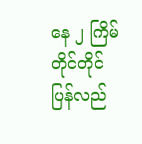နေ ၂ ကြိမ် တိုင်တိုင် ပြန်လည်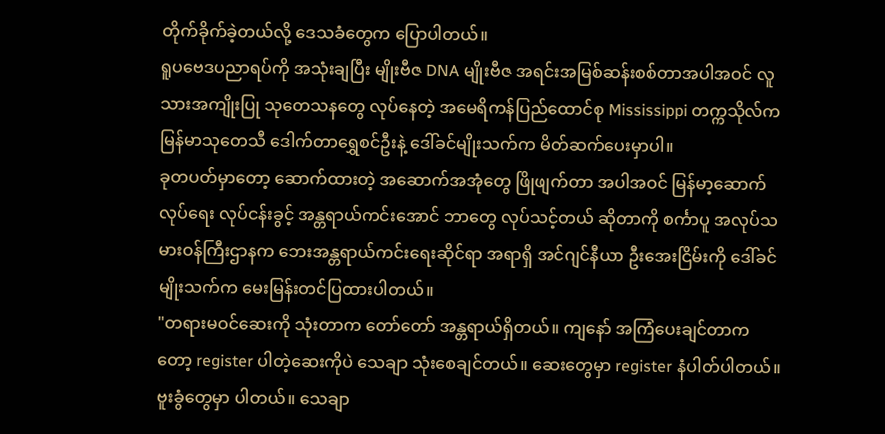တိုက်ခိုက်ခဲ့တယ်လို့ ဒေသခံတွေက ပြောပါတယ်။
ရူပဗေဒပညာရပ်ကို အသုံးချပြီး မျိုးဗီဇ DNA မျိုးဗီဇ အရင်းအမြစ်ဆန်းစစ်တာအပါအဝင် လူသားအကျိုးပြု သုတေသနတွေ လုပ်နေတဲ့ အမေရိကန်ပြည်ထောင်စု Mississippi တက္ကသိုလ်က မြန်မာသုတေသီ ဒေါက်တာရွှေစင်ဦးနဲ့ ဒေါ်ခင်မျိုးသက်က မိတ်ဆက်ပေးမှာပါ။
ခုတပတ်မှာတော့ ဆောက်ထားတဲ့ အဆောက်အအုံတွေ ဖြိုဖျက်တာ အပါအဝင် မြန်မာ့ဆောက်လုပ်ရေး လုပ်ငန်းခွင့် အန္တရာယ်ကင်းအောင် ဘာတွေ လုပ်သင့်တယ် ဆိုတာကို စင်္ကာပူ အလုပ်သမားဝန်ကြီးဌာနက ဘေးအန္တရာယ်ကင်းရေးဆိုင်ရာ အရာရှိ အင်ဂျင်နီယာ ဦးအေးငြိမ်းကို ဒေါ်ခင်မျိုးသက်က မေးမြန်းတင်ပြထားပါတယ်။
"တရားမဝင်ဆေးကို သုံးတာက တော်တော် အန္တရာယ်ရှိတယ်။ ကျနော် အကြံပေးချင်တာကတော့ register ပါတဲ့ဆေးကိုပဲ သေချာ သုံးစေချင်တယ်။ ဆေးတွေမှာ register နံပါတ်ပါတယ်။ ဗူးခွံတွေမှာ ပါတယ်။ သေချာ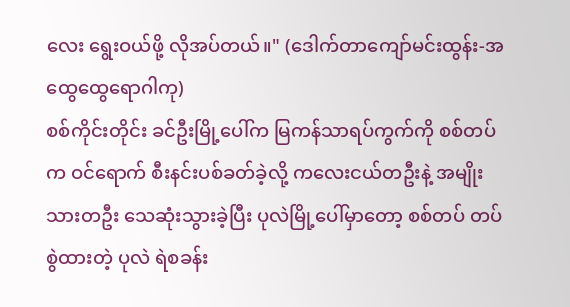လေး ရွေးဝယ်ဖို့ လိုအပ်တယ်။" (ဒေါက်တာကျော်မင်းထွန်း-အထွေထွေရောဂါကု)
စစ်ကိုင်းတိုင်း ခင်ဦးမြို့ပေါ်က မြကန်သာရပ်ကွက်ကို စစ်တပ်က ဝင်ရောက် စီးနင်းပစ်ခတ်ခဲ့လို့ ကလေးငယ်တဦးနဲ့ အမျိုးသားတဦး သေဆုံးသွားခဲ့ပြီး ပုလဲမြို့ပေါ်မှာတော့ စစ်တပ် တပ်စွဲထားတဲ့ ပုလဲ ရဲစခန်း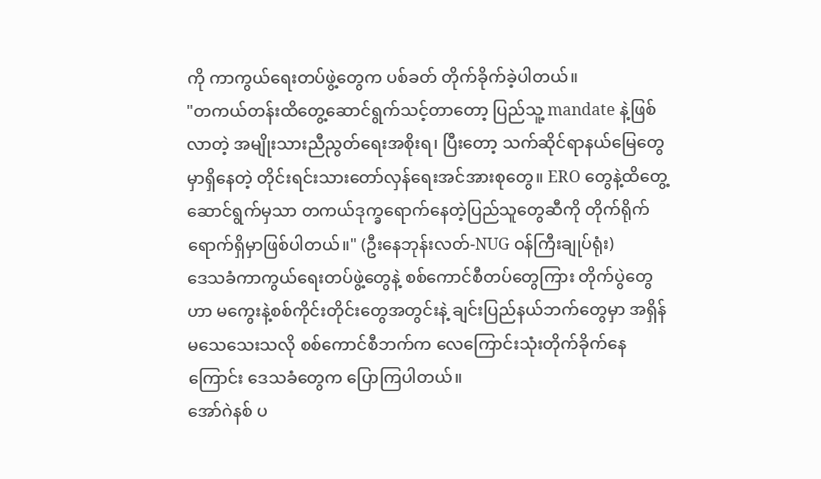ကို ကာကွယ်ရေးတပ်ဖွဲ့တွေက ပစ်ခတ် တိုက်ခိုက်ခဲ့ပါတယ်။
"တကယ်တန်းထိတွေ့ဆောင်ရွက်သင့်တာတော့ ပြည်သူ့ mandate နဲ့ဖြစ်လာတဲ့ အမျိုးသားညီညွတ်ရေးအစိုးရ၊ ပြီးတော့ သက်ဆိုင်ရာနယ်မြေတွေမှာရှိနေတဲ့ တိုင်းရင်းသားတော်လှန်ရေးအင်အားစုတွေ။ ERO တွေနဲ့ထိတွေ့ဆောင်ရွက်မှသာ တကယ်ဒုက္ခရောက်နေတဲ့ပြည်သူတွေဆီကို တိုက်ရိုက်ရောက်ရှိမှာဖြစ်ပါတယ်။" (ဦးနေဘုန်းလတ်-NUG ဝန်ကြီးချုပ်ရုံး)
ဒေသခံကာကွယ်ရေးတပ်ဖွဲ့တွေနဲ့ စစ်ကောင်စီတပ်တွေကြား တိုက်ပွဲတွေဟာ မကွေးနဲ့စစ်ကိုင်းတိုင်းတွေအတွင်းနဲ့ ချင်းပြည်နယ်ဘက်တွေမှာ အရှိန်မသေသေးသလို စစ်ကောင်စီဘက်က လေကြောင်းသုံးတိုက်ခိုက်နေကြောင်း ဒေသခံတွေက ပြောကြပါတယ်။
အော်ဂဲနစ် ပ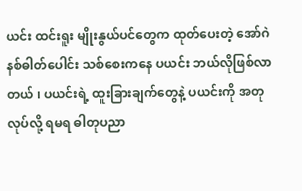ယင်း ထင်းရူး မျိုးနွယ်ပင်တွေက ထုတ်ပေးတဲ့ အော်ဂဲနစ်ဓါတ်ပေါင်း သစ်စေးကနေ ပယင်း ဘယ်လိုဖြစ်လာတယ် ၊ ပယင်းရဲ့ ထူးခြားချက်တွေနဲ့ ပယင်းကို အတုလုပ်လို့ ရမရ ဓါတုပညာ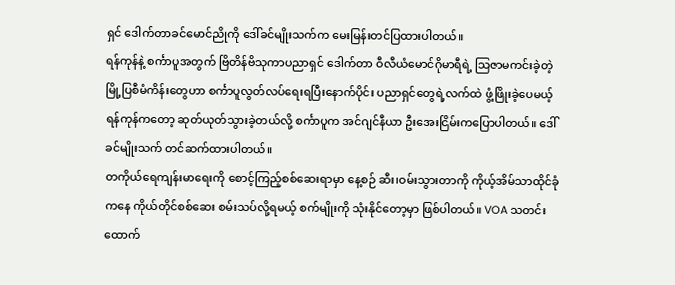ရှင် ဒေါက်တာခင်မောင်ညိုကို ဒေါ်ခင်မျိုးသက်က မေးမြန်းတင်ပြထားပါတယ်။
ရန်ကုန်နဲ့ စင်္ကာပူအတွက် ဗြိတိန်ဗိသုကာပညာရှင် ဒေါက်တာ ဝီလီယံမောင်ဂိုမာရီရဲ့ သြဇာမကင်းခဲ့တဲ့ မြို့ပြစီမံကိန်းတွေဟာ စင်္ကာပူလွတ်လပ်ရေးရပြီးနောက်ပိုင်း ပညာရှင်တွေရဲ့လက်ထဲ ဖွံ့ဖြိုးခဲ့ပေမယ့် ရန်ကုန်ကတော့ ဆုတ်ယုတ်သွားခဲ့တယ်လို့ စင်္ကာပူက အင်ဂျင်နီယာ ဦးအေးငြိမ်းကပြောပါတယ်။ ဒေါ်ခင်မျိုးသက် တင်ဆက်ထားပါတယ်။
တကိုယ်ရေကျန်းမာရေးကို စောင့်ကြည့်စစ်ဆေးရာမှာ နေ့စဉ် ဆီး၊ဝမ်းသွားတာကို ကိုယ့်အိမ်သာထိုင်ခုံ ကနေ ကိုယ်တိုင်စစ်ဆေး စမ်းသပ်လို့ရမယ့် စက်မျိုးကို သုံးနိုင်တော့မှာ ဖြစ်ပါတယ်။ VOA သတင်းထောက်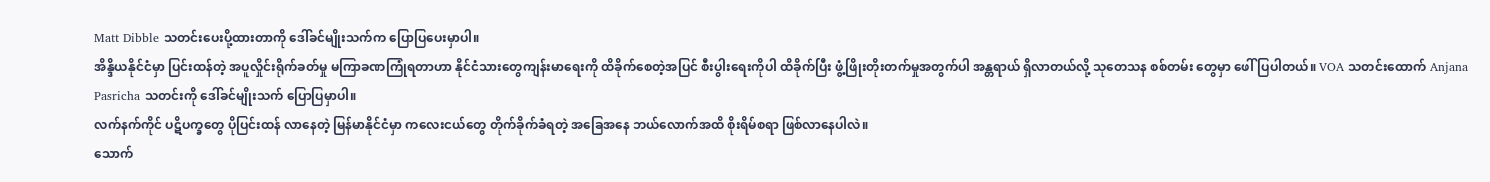Matt Dibble သတင်းပေးပို့ထားတာကို ဒေါ်ခင်မျိုးသက်က ပြောပြပေးမှာပါ။
အိန္ဒိယနိုင်ငံမှာ ပြင်းထန်တဲ့ အပူလှိုင်းရိုက်ခတ်မှု မကြာခဏကြုံရတာဟာ နိုင်ငံသားတွေကျန်းမာရေးကို ထိခိုက်စေတဲ့အပြင် စီးပွါးရေးကိုပါ ထိခိုက်ပြီး ဖွံ့ဖြိုးတိုးတက်မှုအတွက်ပါ အန္တရာယ် ရှိလာတယ်လို့ သုတေသန စစ်တမ်း တွေမှာ ဖေါ်ပြပါတယ်။ VOA သတင်းထောက် Anjana Pasricha သတင်းကို ဒေါ်ခင်မျိုးသက် ပြောပြမှာပါ။
လက်နက်ကိုင် ပဋိပက္ခတွေ ပိုပြင်းထန် လာနေတဲ့ မြန်မာနိုင်ငံမှာ ကလေးငယ်တွေ တိုက်ခိုက်ခံရတဲ့ အခြေအနေ ဘယ်လောက်အထိ စိုးရိမ်စရာ ဖြစ်လာနေပါလဲ။
သောက်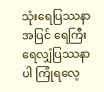သုံးရေပြဿနာအပြင် ရေကြီးရေလျှံပြဿနာပါ ကြုံရလေ့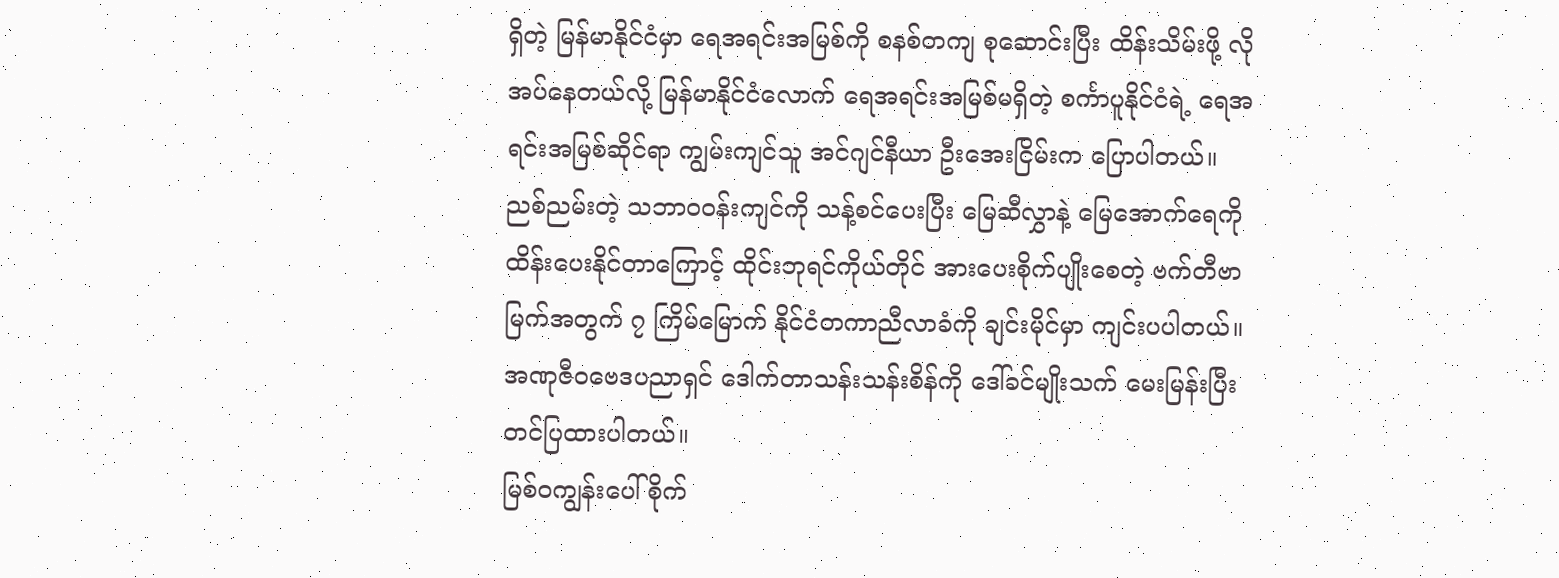ရှိတဲ့ မြန်မာနိုင်ငံမှာ ရေအရင်းအမြစ်ကို စနစ်တကျ စုဆောင်းပြီး ထိန်းသိမ်းဖို့ လိုအပ်နေတယ်လို့ မြန်မာနိုင်ငံလောက် ရေအရင်းအမြစ်မရှိတဲ့ စင်္ကာပူနိုင်ငံရဲ့ ရေအရင်းအမြစ်ဆိုင်ရာ ကျွမ်းကျင်သူ အင်ဂျင်နီယာ ဦးအေးငြိမ်းက ပြောပါတယ်။
ညစ်ညမ်းတဲ့ သဘာဝဝန်းကျင်ကို သန့်စင်ပေးပြီး မြေဆီလွှာနဲ့ မြေအောက်ရေကို ထိန်းပေးနိုင်တာကြောင့် ထိုင်းဘုရင်ကိုယ်တိုင် အားပေးစိုက်ပျိုးစေတဲ့ ဗက်တီဗာမြက်အတွက် ၇ ကြိမ်မြောက် နိုင်ငံတကာညီလာခံကို ချင်းမိုင်မှာ ကျင်းပပါတယ်။ အဏုဇီဝဗေဒပညာရှင် ဒေါက်တာသန်းသန်းစိန်ကို ဒေါ်ခင်မျိုးသက် မေးမြန်းပြီး တင်ပြထားပါတယ်။
မြစ်ဝကျွန်းပေါ်စိုက်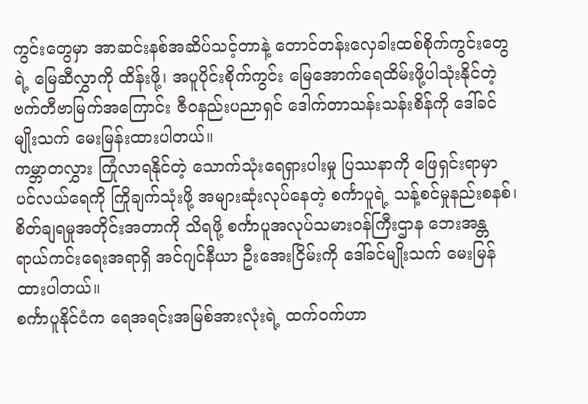ကွင်းတွေမှာ အာဆင်းနစ်အဆိပ်သင့်တာနဲ့ တောင်တန်းလှေခါးထစ်စိုက်ကွင်းတွေရဲ့ မြေဆီလွှာကို ထိန်းဖို့၊ အပူပိုင်းစိုက်ကွင်း မြေအောက်ရေထိမ်းဖို့ပါသုံးနိုင်တဲ့ ဗက်တီဗာမြက်အကြောင်း ဇီဝနည်းပညာရှင် ဒေါက်တာသန်းသန်းစိန်ကို ဒေါ်ခင်မျိုးသက် မေးမြန်းထားပါတယ်။
ကမ္ဘာတလွှား ကြုံလာရနိုင်တဲ့ သောက်သုံးရေရှားပါးမှု ပြဿနာကို ဖြေရှင်းရာမှာ ပင်လယ်ရေကို ကြိုချက်သုံးဖို့ အများဆုံးလုပ်နေတဲ့ စင်္ကာပူရဲ့ သန့်စင်မှုနည်းစနစ်၊ စိတ်ချရမှုအတိုင်းအတာကို သိရဖို့ စင်္ကာပူအလုပ်သမားဝန်ကြီးဌာန ဘေးအန္တရာယ်ကင်းရေးအရာရှိ အင်ဂျင်နီယာ ဦးအေးငြိမ်းကို ဒေါ်ခင်မျိုးသက် မေးမြန်ထားပါတယ်။
စင်္ကာပူနိုင်ငံက ရေအရင်းအမြစ်အားလုံးရဲ့ ထက်ဝက်ဟာ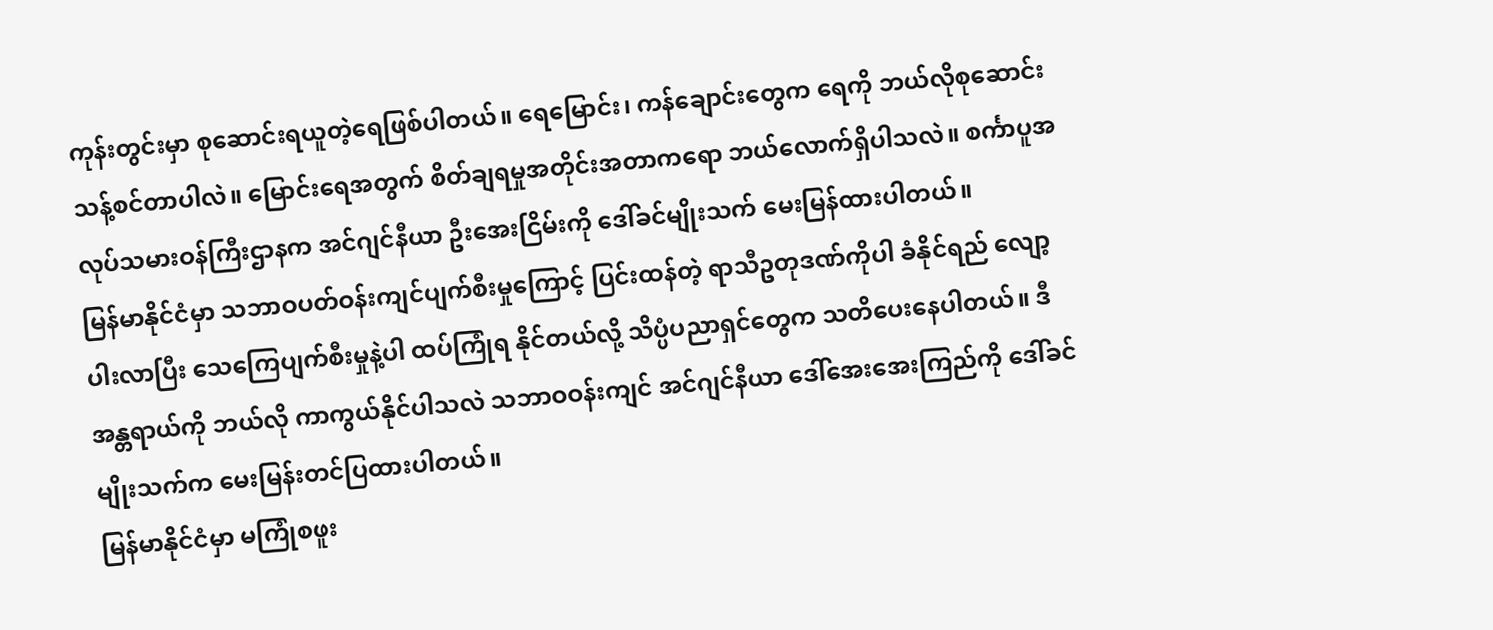ကုန်းတွင်းမှာ စုဆောင်းရယူတဲ့ရေဖြစ်ပါတယ်။ ရေမြောင်း၊ ကန်ချောင်းတွေက ရေကို ဘယ်လိုစုဆောင်း သန့်စင်တာပါလဲ။ မြောင်းရေအတွက် စိတ်ချရမှုအတိုင်းအတာကရော ဘယ်လောက်ရှိပါသလဲ။ စင်္ကာပူအလုပ်သမားဝန်ကြီးဌာနက အင်ဂျင်နီယာ ဦးအေးငြိမ်းကို ဒေါ်ခင်မျိုးသက် မေးမြန်ထားပါတယ်။
မြန်မာနိုင်ငံမှာ သဘာဝပတ်ဝန်းကျင်ပျက်စီးမှုကြောင့် ပြင်းထန်တဲ့ ရာသီဥတုဒဏ်ကိုပါ ခံနိုင်ရည် လျော့ပါးလာပြီး သေကြေပျက်စီးမှုနဲ့ပါ ထပ်ကြုံရ နိုင်တယ်လို့ သိပ္ပံပညာရှင်တွေက သတိပေးနေပါတယ်။ ဒီအန္တရာယ်ကို ဘယ်လို ကာကွယ်နိုင်ပါသလဲ သဘာဝဝန်းကျင် အင်ဂျင်နီယာ ဒေါ်အေးအေးကြည်ကို ဒေါ်ခင်မျိုးသက်က မေးမြန်းတင်ပြထားပါတယ်။
မြန်မာနိုင်ငံမှာ မကြုံစဖူး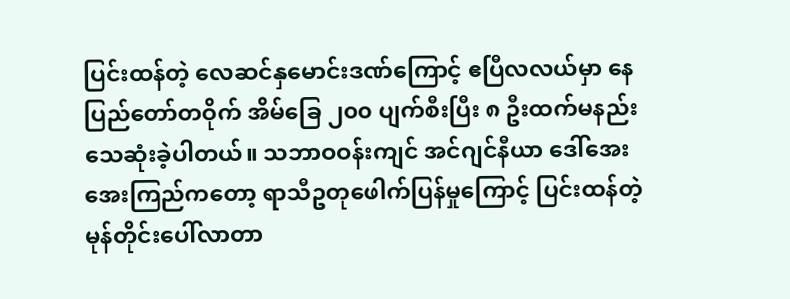ပြင်းထန်တဲ့ လေဆင်နှမောင်းဒဏ်ကြောင့် ဧပြီလလယ်မှာ နေပြည်တော်တဝိုက် အိမ်ခြေ ၂၀၀ ပျက်စီးပြီး ၈ ဦးထက်မနည်း သေဆုံးခဲ့ပါတယ်။ သဘာဝဝန်းကျင် အင်ဂျင်နီယာ ဒေါ်အေးအေးကြည်ကတော့ ရာသီဥတုဖေါက်ပြန်မှုကြောင့် ပြင်းထန်တဲ့မုန်တိုင်းပေါ်လာတာ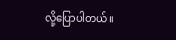လို့ပြောပါတယ်။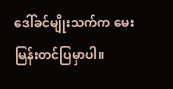ဒေါ်ခင်မျိုးသက်က မေးမြန်းတင်ပြမှာပါ။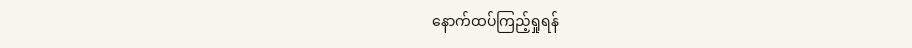နောက်ထပ်ကြည့်ရှုရန်